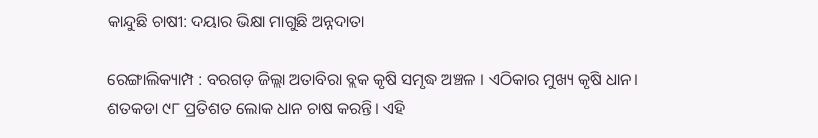କାନ୍ଦୁଛି ଚାଷୀ: ଦୟାର ଭିକ୍ଷା ମାଗୁଛି ଅନ୍ନଦାତା

ରେଙ୍ଗାଲିକ୍ୟାମ୍ପ : ବରଗଡ଼ ଜିଲ୍ଲା ଅତାବିରା ବ୍ଲକ କୃଷି ସମୃଦ୍ଧ ଅଞ୍ଚଳ । ଏଠିକାର ମୁଖ୍ୟ କୃଷି ଧାନ। ଶତକଡା ୯୮ ପ୍ରତିଶତ ଲୋକ ଧାନ ଚାଷ କରନ୍ତି। ଏହି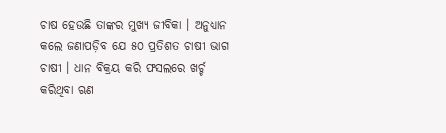ଚାଷ ହେଉଛି ତାଙ୍କର ମୁଖ୍ୟ ଜୀବିକା । ଅନୁଧ୍ୟାନ କଲେ ଜଣାପଡ଼ିବ ଯେ ୫୦ ପ୍ରତିଶତ ଚାଷୀ ଭାଗ ଚାଷୀ । ଧାନ ବିକ୍ରୟ କରି ଫସଲରେ ଖର୍ଚ୍ଚ କରିଥିବା ଋଣ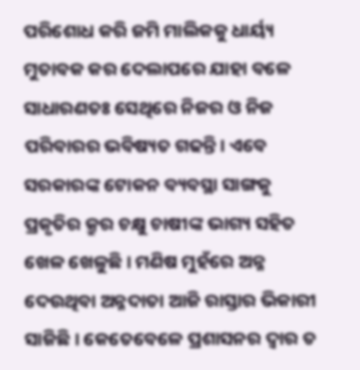ପରିଶୋଧ କରି ଜମି ମାଲିକକୁ ଧାର୍ୟ୍ୟ ମୁତାବକ କର ଦେଲାପରେ ଯାହା ବଳେ ସାଧାରଣତଃ ସେଥିରେ ନିଜର ଓ ନିଜ ପରିବାରର ଭବିଷ୍ୟତ ଗଢନ୍ତି। ଏବେ ସରକାରଙ୍କ ଟୋକନ ବ୍ୟବସ୍ଥା ସାଙ୍ଗକୁ ପ୍ରକୃତିର କ୍ରୁର ଚକ୍ଷୁ ଚାଷୀଙ୍କ ଭାଗ୍ୟ ସହିତ ଖେଳ ଖେଳୁଛି। ମଣିଷ ମୁହଁରେ ଅନ୍ନ ଦେଉଥିବା ଅନ୍ନଦାତା ଆଜି ରାସ୍ତାର ଭିକାରୀ ସାଜିଛି। କେତେବେଳେ ପ୍ରଶାସନର ଦ୍ଵାର ତ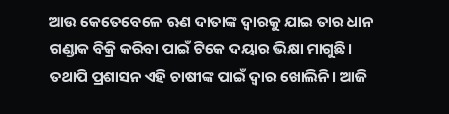ଆଉ କେତେବେଳେ ଋଣ ଦାତାଙ୍କ ଦ୍ଵାରକୁ ଯାଇ ତାର ଧାନ ଗଣ୍ଡାକ ବିକ୍ରି କରିବା ପାଇଁ ଟିକେ ଦୟାର ଭିକ୍ଷା ମାଗୁଛି। ତଥାପି ପ୍ରଶାସନ ଏହି ଚାଷୀଙ୍କ ପାଇଁ ଦ୍ଵାର ଖୋଲିନି। ଆଜି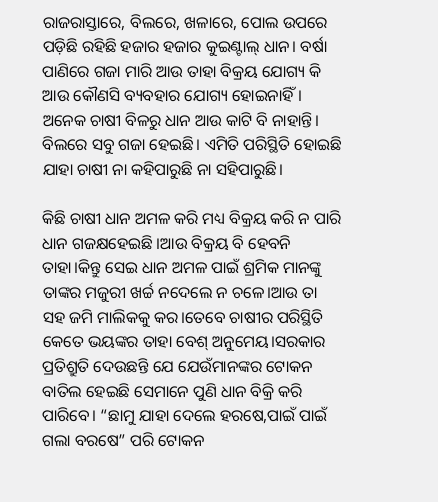ରାଜରାସ୍ତାରେ, ବିଲରେ, ଖଳାରେ, ପୋଲ ଉପରେ ପଡ଼ିଛି ରହିଛି ହଜାର ହଜାର କୁଇଣ୍ଟାଲ୍ ଧାନ। ବର୍ଷା ପାଣିରେ ଗଜା ମାରି ଆଉ ତାହା ବିକ୍ରୟ ଯୋଗ୍ୟ କି ଆଉ କୌଣସି ବ୍ୟବହାର ଯୋଗ୍ୟ ହୋଇନାହିଁ। ଅନେକ ଚାଷୀ ବିଳରୁ ଧାନ ଆଉ କାଟି ବି ନାହାନ୍ତି। ବିଲରେ ସବୁ ଗଜା ହେଇଛି। ଏମିତି ପରିସ୍ଥିତି ହୋଇଛି ଯାହା ଚାଷୀ ନା କହିପାରୁଛି ନା ସହିପାରୁଛି।

କିଛି ଚାଷୀ ଧାନ ଅମଳ କରି ମଧ୍ୟ ବିକ୍ରୟ କରି ନ ପାରି ଧାନ ଗଜକ୍ଷହେଇଛି ।ଆଉ ବିକ୍ରୟ ବି ହେବନି ତାହା।କିନ୍ତୁ ସେଇ ଧାନ ଅମଳ ପାଇଁ ଶ୍ରମିକ ମାନଙ୍କୁ ତାଙ୍କର ମଜୁରୀ ଖର୍ଚ୍ଚ ନଦେଲେ ନ ଚଳେ।ଆଉ ତା ସହ ଜମି ମାଲିକକୁ କର।ତେବେ ଚାଷୀର ପରିସ୍ଥିତି କେତେ ଭୟଙ୍କର ତାହା ବେଶ୍ ଅନୁମେୟ।ସରକାର ପ୍ରତିଶ୍ରୁତି ଦେଉଛନ୍ତି ଯେ ଯେଉଁମାନଙ୍କର ଟୋକନ ବାତିଲ ହେଇଛି ସେମାନେ ପୁଣି ଧାନ ବିକ୍ରି କରି ପାରିବେ। “ଛାମୁ ଯାହା ଦେଲେ ହରଷେ,ପାଇଁ ପାଇଁ ଗଲା ବରଷେ” ପରି ଟୋକନ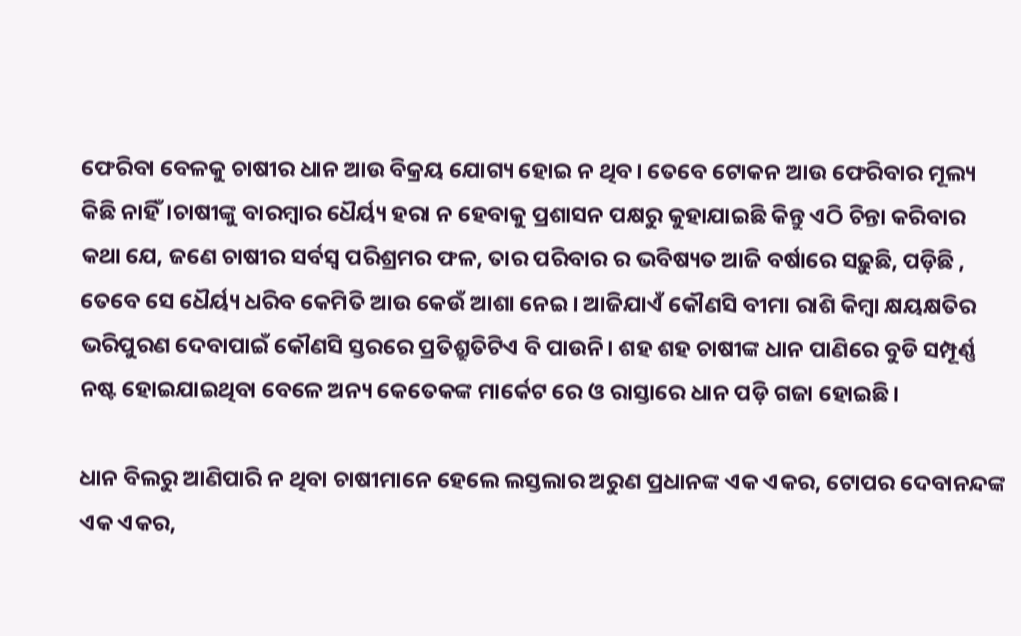ଫେରିବା ବେଳକୁ ଚାଷୀର ଧାନ ଆଉ ବିକ୍ରୟ ଯୋଗ୍ୟ ହୋଇ ନ ଥିବ। ତେବେ ଟୋକନ ଆଉ ଫେରିବାର ମୂଲ୍ୟ କିଛି ନାହିଁ।ଚାଷୀଙ୍କୁ ବାରମ୍ବାର ଧୈର୍ୟ୍ୟ ହରା ନ ହେବାକୁ ପ୍ରଶାସନ ପକ୍ଷରୁ କୁହାଯାଇଛି କିନ୍ତୁ ଏଠି ଚିନ୍ତା କରିବାର କଥା ଯେ, ଜଣେ ଚାଷୀର ସର୍ବସ୍ବ ପରିଶ୍ରମର ଫଳ, ତାର ପରିବାର ର ଭବିଷ୍ୟତ ଆଜି ବର୍ଷାରେ ସଢ଼ୁଛି, ପଡ଼ିଛି , ତେବେ ସେ ଧୈର୍ୟ୍ୟ ଧରିବ କେମିତି ଆଉ କେଉଁ ଆଶା ନେଇ। ଆଜିଯାଏଁ କୌଣସି ବୀମା ରାଶି କିମ୍ବା କ୍ଷୟକ୍ଷତିର ଭରିପୁରଣ ଦେବାପାଇଁ କୌଣସି ସ୍ତରରେ ପ୍ରତିଶ୍ରୁତିଟିଏ ବି ପାଉନି। ଶହ ଶହ ଚାଷୀଙ୍କ ଧାନ ପାଣିରେ ବୁଡି ସମ୍ପୂର୍ଣ୍ଣ ନଷ୍ଟ ହୋଇଯାଇଥିବା ବେଳେ ଅନ୍ୟ କେତେକଙ୍କ ମାର୍କେଟ ରେ ଓ ରାସ୍ତାରେ ଧାନ ପଡ଼ି ଗଜା ହୋଇଛି।

ଧାନ ବିଲରୁ ଆଣିପାରି ନ ଥିବା ଚାଷୀମାନେ ହେଲେ ଲସ୍ତଲାର ଅରୁଣ ପ୍ରଧାନଙ୍କ ଏକ ଏକର, ଟୋପର ଦେବାନନ୍ଦଙ୍କ ଏକ ଏକର,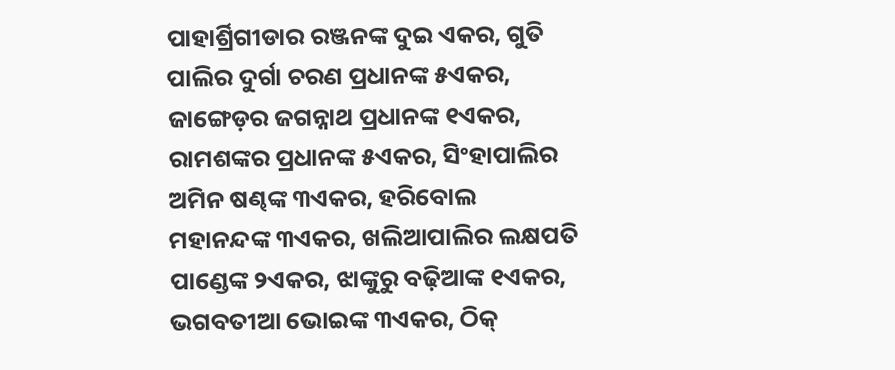ପାହାର୍ଶ୍ରିଗୀଡାର ରଞ୍ଜନଙ୍କ ଦୁଇ ଏକର, ଗୁତି ପାଲିର ଦୁର୍ଗା ଚରଣ ପ୍ରଧାନଙ୍କ ୫ଏକର, ଜାଙ୍ଗେଡ଼ର ଜଗନ୍ନାଥ ପ୍ରଧାନଙ୍କ ୧ଏକର, ରାମଶଙ୍କର ପ୍ରଧାନଙ୍କ ୫ଏକର, ସିଂହାପାଲିର ଅମିନ ଷଣ୍ଢଙ୍କ ୩ଏକର, ହରିବୋଲ ମହାନନ୍ଦଙ୍କ ୩ଏକର, ଖଲିଆପାଲିର ଲକ୍ଷପତି ପାଣ୍ଡେଙ୍କ ୨ଏକର, ଝାଙ୍କୁରୁ ବଢ଼ିଆଙ୍କ ୧ଏକର, ଭଗବତୀଆ ଭୋଇଙ୍କ ୩ଏକର, ଠିକ୍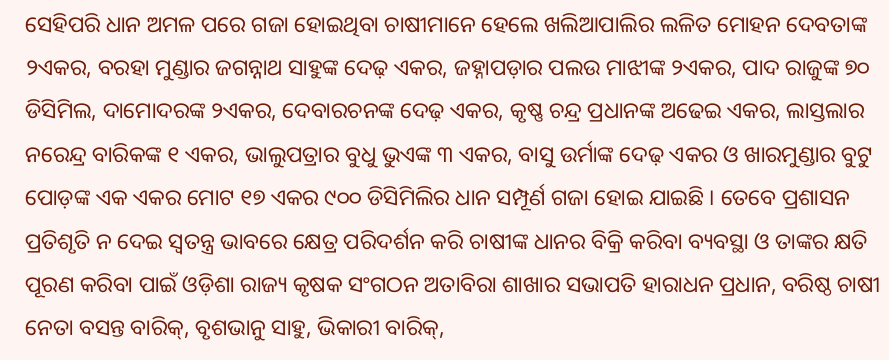ସେହିପରି ଧାନ ଅମଳ ପରେ ଗଜା ହୋଇଥିବା ଚାଷୀମାନେ ହେଲେ ଖଲିଆପାଲିର ଲଳିତ ମୋହନ ଦେବତାଙ୍କ ୨ଏକର, ବରହା ମୁଣ୍ଡାର ଜଗନ୍ନାଥ ସାହୁଙ୍କ ଦେଢ଼ ଏକର, ଜହ୍ନାପଡ଼ାର ପଲଉ ମାଝୀଙ୍କ ୨ଏକର, ପାଦ ରାଜୁଙ୍କ ୭୦ ଡିସିମିଲ, ଦାମୋଦରଙ୍କ ୨ଏକର, ଦେବାରଚନଙ୍କ ଦେଢ଼ ଏକର, କୃଷ୍ଣ ଚନ୍ଦ୍ର ପ୍ରଧାନଙ୍କ ଅଢେଇ ଏକର, ଲାସ୍ତଲାର ନରେନ୍ଦ୍ର ବାରିକଙ୍କ ୧ ଏକର, ଭାଲୁପତ୍ରାର ବୁଧୁ ଭୁଏଙ୍କ ୩ ଏକର, ବାସୁ ଉର୍ମାଙ୍କ ଦେଢ଼ ଏକର ଓ ଖାରମୁଣ୍ଡାର ବୁଟୁ ପୋଡ଼ଙ୍କ ଏକ ଏକର ମୋଟ ୧୭ ଏକର ୯୦୦ ଡିସିମିଲିର ଧାନ ସମ୍ପୂର୍ଣ ଗଜା ହୋଇ ଯାଇଛି । ତେବେ ପ୍ରଶାସନ ପ୍ରତିଶୃତି ନ ଦେଇ ସ୍ଵତନ୍ତ୍ର ଭାବରେ କ୍ଷେତ୍ର ପରିଦର୍ଶନ କରି ଚାଷୀଙ୍କ ଧାନର ବିକ୍ରି କରିବା ବ୍ୟବସ୍ଥା ଓ ତାଙ୍କର କ୍ଷତି ପୂରଣ କରିବା ପାଇଁ ଓଡ଼ିଶା ରାଜ୍ୟ କୃଷକ ସଂଗଠନ ଅତାବିରା ଶାଖାର ସଭାପତି ହାରାଧନ ପ୍ରଧାନ, ବରିଷ୍ଠ ଚାଷୀ ନେତା ବସନ୍ତ ବାରିକ୍, ବୃଶଭାନୁ ସାହୁ, ଭିକାରୀ ବାରିକ୍,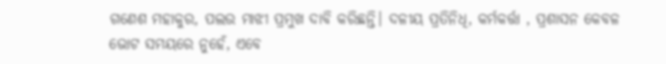ଗଣେଶ ମହାକୁର, ପଲଉ ମାଝୀ ପ୍ରମୁଖ ଦାବି କରିଛନ୍ତି। ଦଳୀୟ ପ୍ରତିନିଧି, କର୍ମକର୍ତ୍ତା , ପ୍ରଶାସନ କେବଳ ଭୋଟ ସମୟରେ ନୁହେଁ, ଏବେ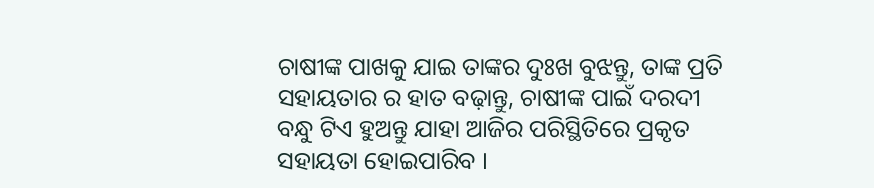ଚାଷୀଙ୍କ ପାଖକୁ ଯାଇ ତାଙ୍କର ଦୁଃଖ ବୁଝନ୍ତୁ, ତାଙ୍କ ପ୍ରତି ସହାୟତାର ର ହାତ ବଢ଼ାନ୍ତୁ, ଚାଷୀଙ୍କ ପାଇଁ ଦରଦୀ ବନ୍ଧୁ ଟିଏ ହୁଅନ୍ତୁ ଯାହା ଆଜିର ପରିସ୍ଥିତିରେ ପ୍ରକୃତ ସହାୟତା ହୋଇପାରିବ ।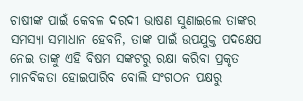ଚାଷୀଙ୍କ ପାଇଁ କେବଳ ଦରଦୀ ଭାଷଣ ସୁଣାଇଲେ ତାଙ୍କର ସମସ୍ୟା ସମାଧାନ ହେବନି, ତାଙ୍କ ପାଇଁ ଉପଯୁକ୍ତ ପଦକ୍ଷେପ ନେଇ ତାଙ୍କୁ ଏହି ବିଷମ ସଙ୍କଟରୁ ରକ୍ଷା କରିବା ପ୍ରକୃତ ମାନବିକତା ହୋଇପାରିବ ବୋଲି ସଂଗଠନ ପକ୍ଷରୁ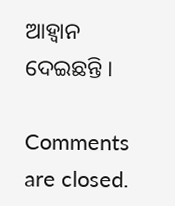ଆହ୍ବାନ ଦେଇଛନ୍ତି ।

Comments are closed.